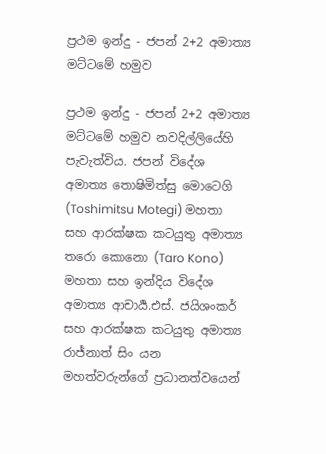ප්‍රථම ඉන්දු - ජපන් 2+2 අමාත්‍ය මට්ටමේ හමුව

ප්‍රථම ඉන්දු - ජපන් 2+2 අමාත්‍ය මට්ටමේ හමුව නවදිල්ලියේහි පැවැත්විය. ජපන් විදේශ අමාත්‍ය තොෂිමිත්සු මොටෙගි (Toshimitsu Motegi) මහතා සහ ආරක්ෂක කටයුතු අමාත්‍ය තරො කොනො (Taro Kono) මහතා සහ ඉන්දිය විදේශ අමාත්‍ය ආචාර්‍ය.එස්. ජයිශංකර් සහ ආරක්ෂක කටයුතු අමාත්‍ය රාජ්නාත් සිං යන මහත්වරුන්ගේ ප්‍රධානත්වයෙන්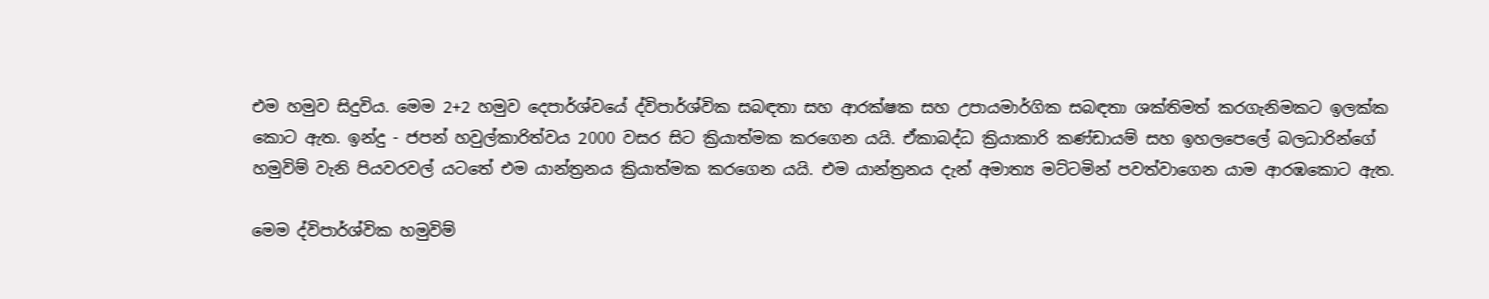එම හමුව සිදුවිය. මෙම 2+2 හමුව දෙපාර්ශ්වයේ ද්විපාර්ශ්වික සබඳතා සහ ආරක්ෂක සහ උපායමාර්ගික සබඳතා ශක්තිමත් කරගැනිමකට ඉලක්ක කොට ඇත. ඉන්දු - ජපන් හවුල්කාරිත්වය 2000 වසර සිට ක්‍රියාත්මක කරගෙන යයි. ඒකාබද්ධ ක්‍රියාකාරි කණ්ඩායම් සහ ඉහලපෙලේ බලධාරින්ගේ හමුවිම් වැනි පියවරවල් යටතේ එම යාන්ත්‍රනය ක්‍රියාත්මක කරගෙන යයි. එම යාන්ත්‍රනය දැන් අමාත්‍ය මට්ටමින් පවත්වාගෙන යාම ආරඹකොට ඇත.

මෙම ද්විපාර්ශ්වික හමුවිම්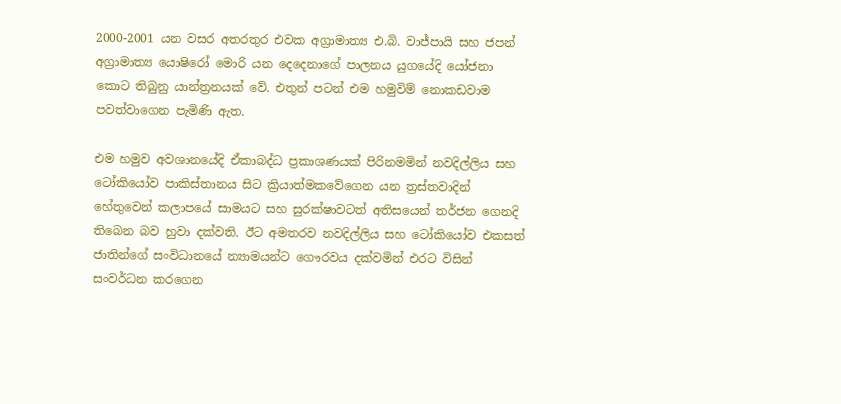2000-2001 යන වසර අතරතුර එවක අග්‍රාමාත්‍ය එ.බි. වාජ්පායි සහ ජපන් අග්‍රාමාත්‍ය යොෂිරෝ මොරි යන දෙදෙනාගේ පාලනය යුගයේදි යෝජනා කොට තිබුනු යාන්ත්‍රනයක් වේ. එතුන් පටන් එම හමුවිම් නොකඩවාම පවත්වාගෙන පැමිණි ඇත.

එම හමුව අවශානයේදි ඒකාබද්ධ ප්‍රකාශණයක් පිරිනමමින් නවදිල්ලිය සහ ටෝකියෝව පාකිස්තානය සිට ක්‍රියාත්මකවේගෙන යන ත්‍රස්තවාදින් හේතුවෙන් කලාපයේ සාමයට සහ සුරක්ෂාවටත් අතිසයෙන් තර්ජන ගෙනදි තිබෙන බව හුවා දක්වති. ඊට අමතරව නවදිල්ලිය සහ ටෝකියෝව එකසත් ජාතින්ගේ සංවිධානයේ න්‍යාමයන්ට ගෞරවය දක්වමින් එරට විසින් සංවර්ධන කරගෙන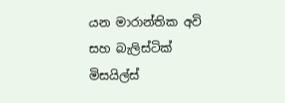යන මාරාන්තික අවි සහ බැලිස්ටික් මිසයිල්ස්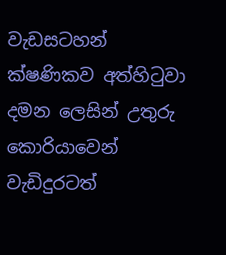වැඩසටහන් ක්ෂණිකව අත්හිටුවා දමන ලෙසින් උතුරු කොරියාවෙන් වැඩිදුරටත්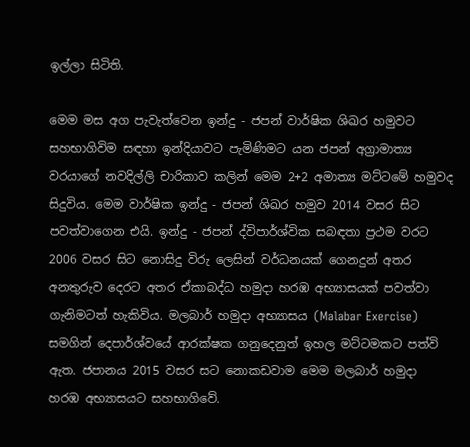ඉල්ලා සිටිති.

මෙම මස අග පැවැත්වෙන ඉන්දු - ජපන් වාර්ෂික ශිඛර හමුවට සහභාගිවිම සඳහා ඉන්දියාවට පැමිණිමට යන ජපන් අග්‍රාමාත්‍ය වරයාගේ නවදිල්ලි චාරිකාව කලින් මෙම 2+2 අමාත්‍ය මට්ටමේ හමුවද සිදුවිය. මෙම වාර්ෂික ඉන්දු - ජපන් ශිඛර හමුව 2014 වසර සිට පවත්වාගෙන එයි. ඉන්දු - ජපන් ද්විපාර්ශ්වික සබඳතා ප්‍රථම වරට 2006 වසර සිට නොසිදු විරු ලෙසින් වර්ධනයක් ගෙනදුන් අතර අනතුරුව දෙරට අතර ඒකාබද්ධ හමුදා හරඹ අභ්‍යාසයක් පවත්වා ගැනිමටත් හැකිවිය. මලබාර් හමුදා අභ්‍යාසය (Malabar Exercise) සමගින් දෙපාර්ශ්වයේ ආරක්ෂක ගනුදෙනුත් ඉහල මට්ටමකට පත්වි ඇත. ජපානය 2015 වසර සට නොකඩවාම මෙම මලබාර් හමුදා හරඹ අභ්‍යාසයට සහභාගිවේ.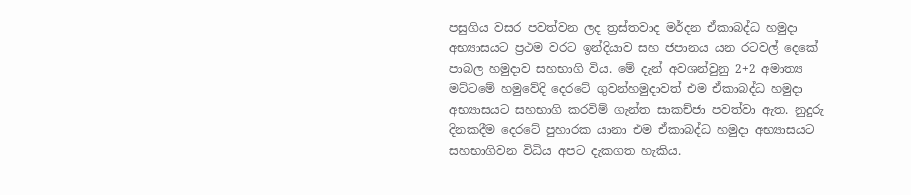පසුගිය වසර පවත්වන ලද ත්‍රස්තවාද මර්දන ඒකාබද්ධ හමුදා අභ්‍යාසයට ප්‍රථම වරට ඉන්දියාව සහ ජපානය යන රටවල් දෙකේ පාබල හමුදාව සහභාගි විය. මේ දැන් අවශන්වුනු 2+2 අමාත්‍ය මට්ටමේ හමුවේදි දෙරටේ ගුවන්හමුදාවත් එම ඒකාබද්ධ හමුදා අභ්‍යාසයට සහභාගි කරවිම් ගැන්ත සාකච්ජා පවත්වා ඇත. නුදුරු දිනකදීම දෙරටේ පුහාරක යානා එම ඒකාබද්ධ හමුදා අභ්‍යාසයට සහභාගිවන විධිය අපට දැකගත හැකිය.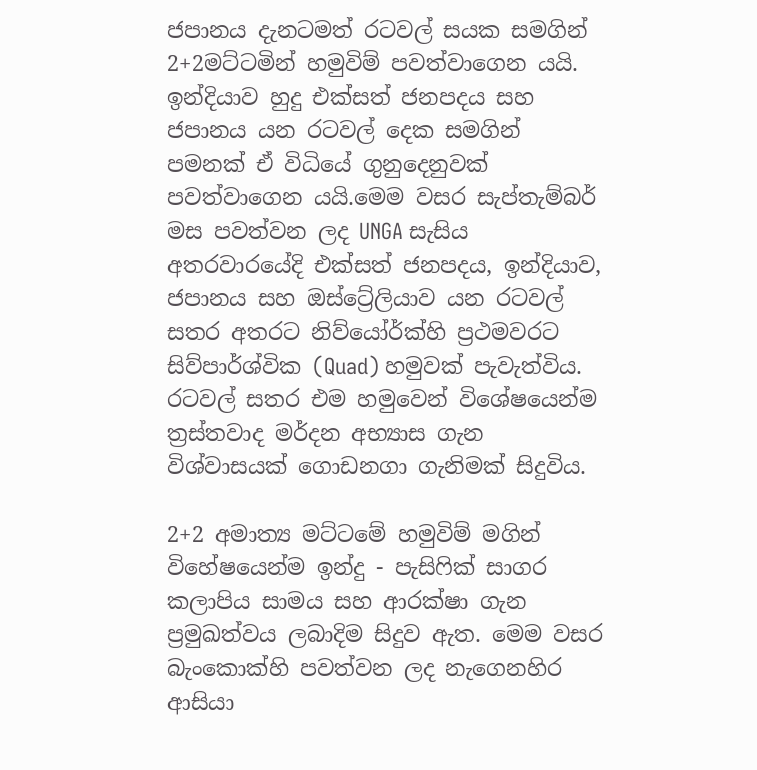ජපානය දැනටමත් රටවල් සයක සමගින් 2+2මට්ටමින් හමුවිම් පවත්වාගෙන යයි. ඉන්දියාව හුදු එක්සත් ජනපදය සහ ජපානය යන රටවල් දෙක සමගින් පමනක් ඒ විධියේ ගුනුදෙනුවක් පවත්වාගෙන යයි.මෙම වසර සැප්තැම්බර් මස පවත්වන ලද UNGA සැසිය අතරවාරයේදි එක්සත් ජනපදය, ඉන්දියාව, ජපානය සහ ඔස්ට්‍රේලියාව යන රටවල් සතර අතරට නිව්යෝර්ක්හි ප්‍රථමවරට සිව්පාර්ශ්වික (Quad) හමුවක් පැවැත්විය. රටවල් සතර එම හමුවෙන් විශේෂයෙන්ම ත්‍රස්තවාද මර්දන අභ්‍යාස ගැන විශ්වාසයක් ගොඩනගා ගැනිමක් සිදුවිය.

2+2 අමාත්‍ය මට්ටමේ හමුවිම් මගින් විහේෂයෙන්ම ඉන්දු - පැසිෆික් සාගර කලාපිය සාමය සහ ආරක්ෂා ගැන ප්‍රමුඛත්වය ලබාදිම සිදුව ඇත. මෙම වසර බැංකොක්හි පවත්වන ලද නැගෙනහිර ආසියා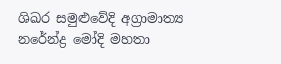ශිඛර සමුළුවේදි අග්‍රාමාත්‍ය නරේන්ද්‍ර මෝදි මහතා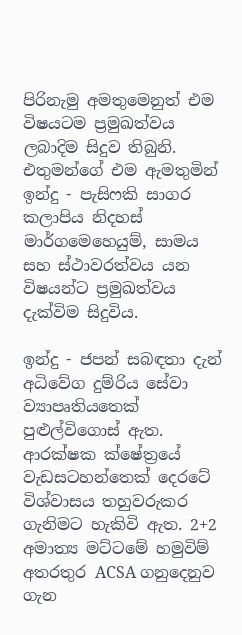පිරිනැමු අමතුමෙනුත් එම විෂයටම ප්‍රමුඛත්වය ලබාදිම සිදුව තිබුනි. එතුමන්ගේ එම ඇමතුමින් ඉන්දු - පැසිෆකි සාගර කලාපිය නිදහස් මාර්ගමෙහෙයුම්, සාමය සහ ස්ථාවරත්වය යන විෂයන්ට ප්‍රමුඛත්වය දැක්විම සිදුවිය.

ඉන්දු - ජපන් සබඳතා දැන් අධිවේග දුම්රිය සේවා ව්‍යාපෘතියතෙක් පුළුල්විගොස් ඇත. ආරක්ෂක ක්ෂේත්‍රයේ වැඩසටහන්තෙක් දෙරටේ විශ්වාසය තහුවරුකර ගැනිමට හැකිවි ඇත. 2+2 අමාත්‍ය මට්ටමේ හමුවිම් අතරතුර ACSA ගනුදෙනුව ගැන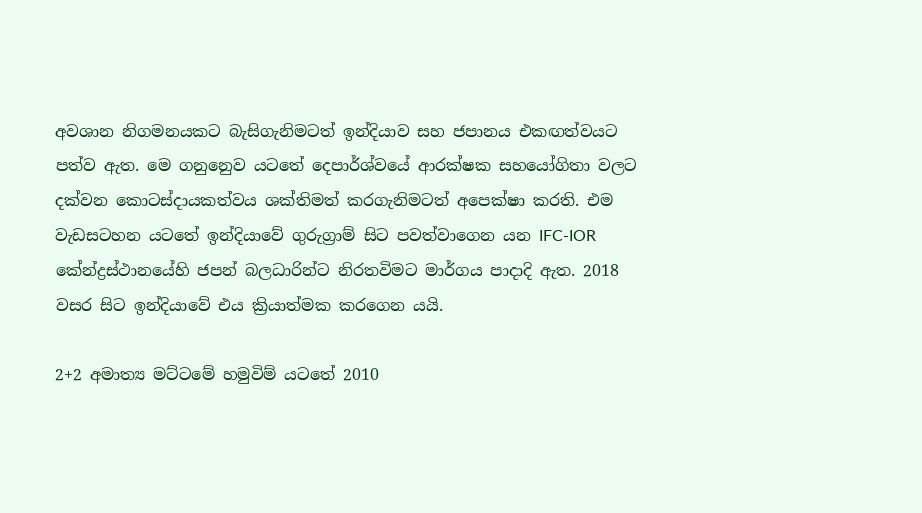අවශාන නිගමනයකට බැසිගැනිමටත් ඉන්දියාව සහ ජපානය එකඟත්වයට පත්ව ඇත. මෙ ගනුනෙුව යටතේ දෙපාර්ශ්වයේ ආරක්ෂක සහයෝගිතා වලට දක්වන කොටස්දායකත්වය ශක්තිමත් කරගැනිමටත් අපෙක්ෂා කරති. එම වැඩසටහන යටතේ ඉන්දියාවේ ගුරුග්‍රාම් සිට පවත්වාගෙන යන IFC-IOR කේන්ද්‍රස්ථානයේහි ජපන් බලධාරින්ට නිරතවිමට මාර්ගය පාදාදි ඇත. 2018 වසර සිට ඉන්දියාවේ එය ක්‍රියාත්මක කරගෙන යයි.

2+2 අමාත්‍ය මට්ටමේ හමුවිම් යටතේ 2010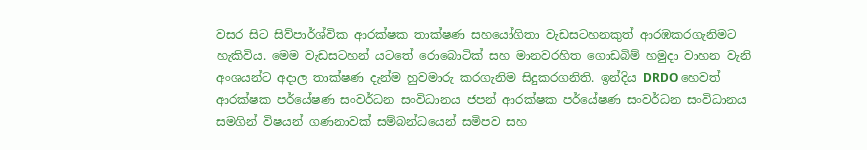වසර සිට සිව්පාර්ශ්වික ආරක්ෂක තාක්ෂණ සහයෝගිතා වැඩසටහනකුත් ආරඹකරගැනිමට හැකිවිය. මෙම වැඩසටහන් යටතේ රොබොටික් සහ මානවරහිත ගොඩබිම් හමුදා වාහන වැනි අංශයන්ට අදාල තාක්ෂණ දැන්ම හුවමාරු කරගැනිම සිදුකරගනිති. ඉන්දිය DRDO හෙවත් ආරක්ෂක පර්යේෂණ සංවර්ධන සංවිධානය ජපන් ආරක්ෂක පර්යේෂණ සංවර්ධන සංවිධානය සමගින් විෂයන් ගණනාවක් සම්බන්ධයෙන් සමිපව සහ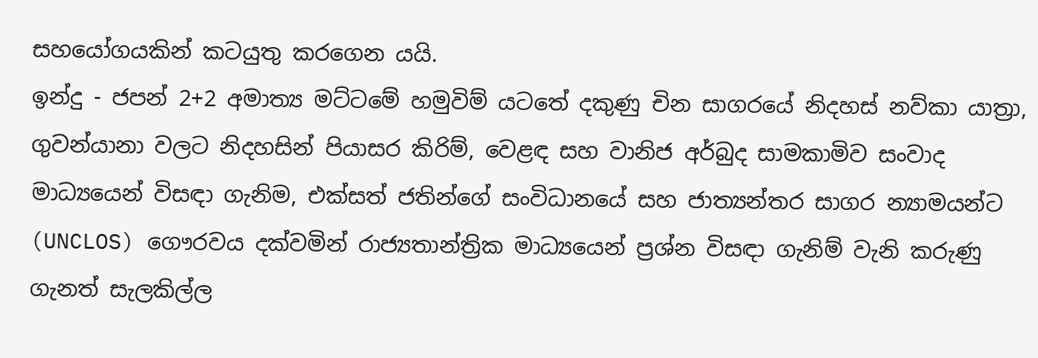සහයෝගයකින් කටයුතු කරගෙන යයි.
ඉන්දු - ජපන් 2+2 අමාත්‍ය මට්ටමේ හමුවිම් යටතේ දකුණු චින සාගරයේ නිදහස් නව්කා යාත්‍රා, ගුවන්යානා වලට නිදහසින් පියාසර කිරිම්, වෙළඳ සහ වානිජ අර්බුද සාමකාමිව සංවාද මාධ්‍යයෙන් විසඳා ගැනිම, එක්සත් ජතින්ගේ සංවිධානයේ සහ ජාත්‍යන්තර සාගර න්‍යාමයන්ට (UNCLOS) ගෞරවය දක්වමින් රාජ්‍යතාන්ත්‍රික මාධ්‍යයෙන් ප්‍රශ්න විසඳා ගැනිම් වැනි කරුණු ගැනත් සැලකිල්ල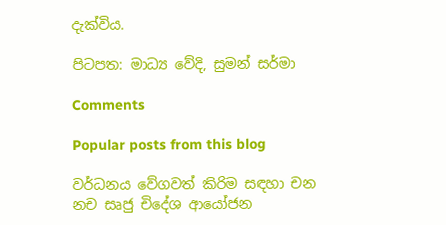දැක්විය.

පිටපත: මාධ්‍ය වේදි, සුමන් සර්මා

Comments

Popular posts from this blog

වර්ධනය වේගවත් කිරිම සඳහා චන නච සෘජු චිදේශ ආයෝජන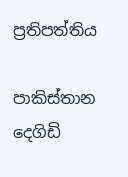ප්‍රතිපත්තිය

පාකිස්තාන දෙගිඩි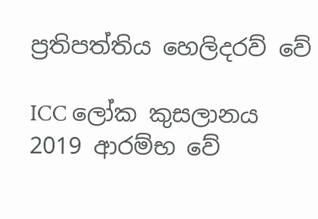ප්‍රතිපත්තිය හෙලිදරව් වේ

ICC ලෝක කුසලානය 2019 ආරම්භ වේ